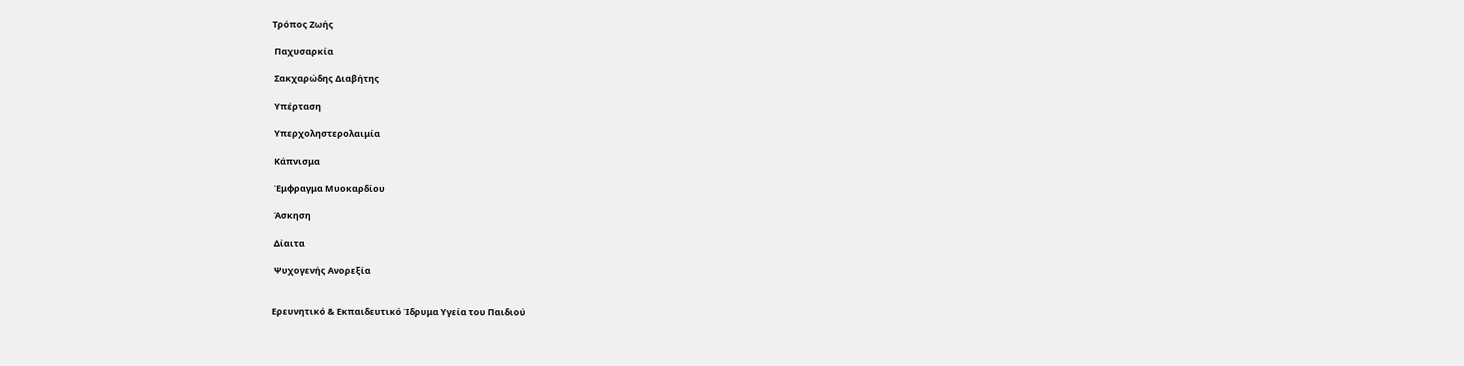Τρόπος Ζωής

 Παχυσαρκία

 Σακχαρώδης Διαβήτης

 Υπέρταση

 Υπερχοληστερολαιμία

 Κάπνισμα

 Έμφραγμα Μυοκαρδίου

 Άσκηση

 Δίαιτα

 Ψυχογενής Ανορεξία


Ερευνητικό & Εκπαιδευτικό Ίδρυμα Υγεία του Παιδιού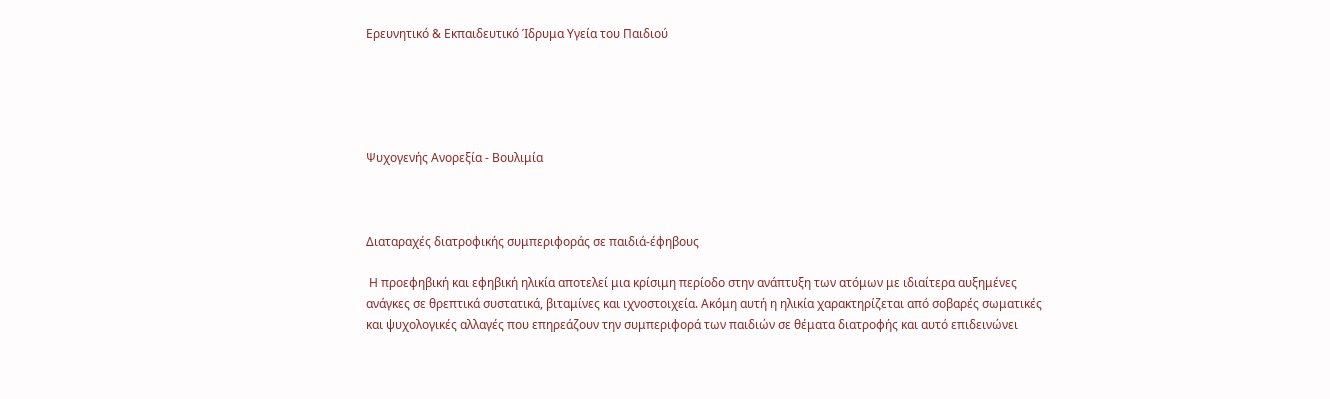Ερευνητικό & Εκπαιδευτικό Ίδρυμα Υγεία του Παιδιού





Ψυχογενής Ανορεξία - Βουλιμία



Διαταραχές διατροφικής συμπεριφοράς σε παιδιά-έφηβους

 Η προεφηβική και εφηβική ηλικία αποτελεί μια κρίσιμη περίοδο στην ανάπτυξη των ατόμων με ιδιαίτερα αυξημένες ανάγκες σε θρεπτικά συστατικά, βιταμίνες και ιχνοστοιχεία. Ακόμη αυτή η ηλικία χαρακτηρίζεται από σοβαρές σωματικές και ψυχολογικές αλλαγές που επηρεάζουν την συμπεριφορά των παιδιών σε θέματα διατροφής και αυτό επιδεινώνει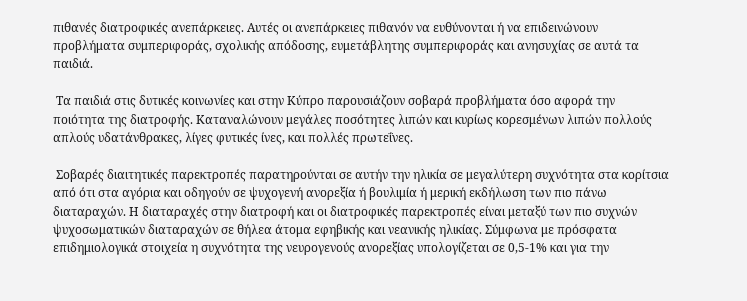πιθανές διατροφικές ανεπάρκειες. Αυτές οι ανεπάρκειες πιθανόν να ευθύνονται ή να επιδεινώνουν  προβλήματα συμπεριφοράς, σχολικής απόδοσης, ευμετάβλητης συμπεριφοράς και ανησυχίας σε αυτά τα παιδιά.

 Τα παιδιά στις δυτικές κοινωνίες και στην Κύπρο παρουσιάζουν σοβαρά προβλήματα όσο αφορά την ποιότητα της διατροφής. Καταναλώνουν μεγάλες ποσότητες λιπών και κυρίως κορεσμένων λιπών πολλούς απλούς υδατάνθρακες, λίγες φυτικές ίνες, και πολλές πρωτεΐνες.

 Σοβαρές διαιτητικές παρεκτροπές παρατηρούνται σε αυτήν την ηλικία σε μεγαλύτερη συχνότητα στα κορίτσια από ότι στα αγόρια και οδηγούν σε ψυχογενή ανορεξία ή βουλιμία ή μερική εκδήλωση των πιο πάνω διαταραχών. Η διαταραχές στην διατροφή και οι διατροφικές παρεκτροπές είναι μεταξύ των πιο συχνών ψυχοσωματικών διαταραχών σε θήλεα άτομα εφηβικής και νεανικής ηλικίας. Σύμφωνα με πρόσφατα επιδημιολογικά στοιχεία η συχνότητα της νευρογενούς ανορεξίας υπολογίζεται σε 0,5-1% και για την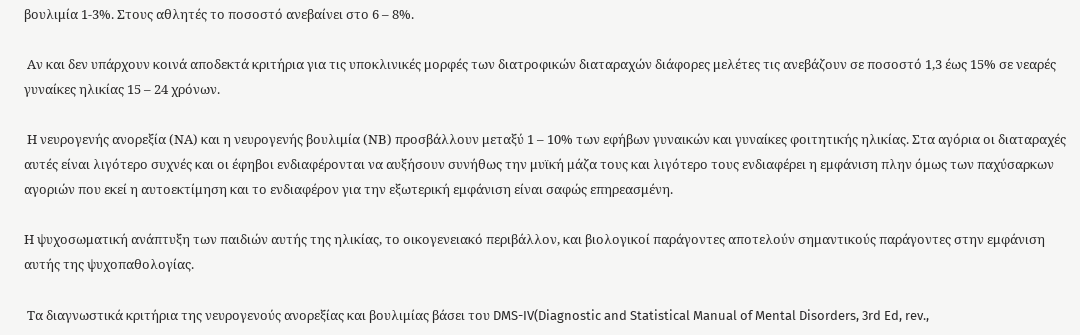βουλιμία 1-3%. Στους αθλητές το ποσοστό ανεβαίνει στο 6 – 8%.

 Αν και δεν υπάρχουν κοινά αποδεκτά κριτήρια για τις υποκλινικές μορφές των διατροφικών διαταραχών διάφορες μελέτες τις ανεβάζουν σε ποσοστό 1,3 έως 15% σε νεαρές γυναίκες ηλικίας 15 – 24 χρόνων.

 Η νευρογενής ανορεξία (ΝΑ) και η νευρογενής βουλιμία (ΝΒ) προσβάλλουν μεταξύ 1 – 10% των εφήβων γυναικών και γυναίκες φοιτητικής ηλικίας. Στα αγόρια οι διαταραχές αυτές είναι λιγότερο συχνές και οι έφηβοι ενδιαφέρονται να αυξήσουν συνήθως την μυϊκή μάζα τους και λιγότερο τους ενδιαφέρει η εμφάνιση πλην όμως των παχύσαρκων αγοριών που εκεί η αυτοεκτίμηση και το ενδιαφέρον για την εξωτερική εμφάνιση είναι σαφώς επηρεασμένη.

Η ψυχοσωματική ανάπτυξη των παιδιών αυτής της ηλικίας, το οικογενειακό περιβάλλον, και βιολογικοί παράγοντες αποτελούν σημαντικούς παράγοντες στην εμφάνιση αυτής της ψυχοπαθολογίας.

 Τα διαγνωστικά κριτήρια της νευρογενούς ανορεξίας και βουλιμίας βάσει του DMS-IV(Diagnostic and Statistical Manual of Mental Disorders, 3rd Ed, rev.,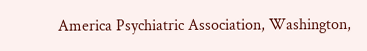America Psychiatric Association, Washington,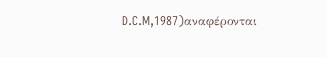D.C.M,1987)αναφέρονται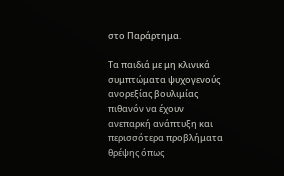στο Παράρτημα.

Τα παιδιά με μη κλινικά συμπτώματα ψυχογενούς ανορεξίας βουλιμίας πιθανόν να έχουν ανεπαρκή ανάπτυξη και περισσότερα προβλήματα θρέψης όπως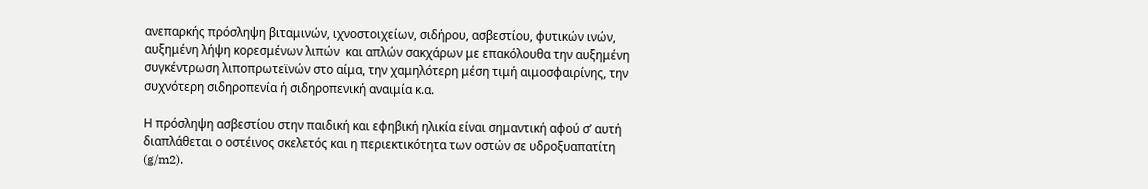ανεπαρκής πρόσληψη βιταμινών, ιχνοστοιχείων, σιδήρου, ασβεστίου, φυτικών ινών, αυξημένη λήψη κορεσμένων λιπών  και απλών σακχάρων με επακόλουθα την αυξημένη συγκέντρωση λιποπρωτεϊνών στο αίμα, την χαμηλότερη μέση τιμή αιμοσφαιρίνης, την συχνότερη σιδηροπενία ή σιδηροπενική αναιμία κ.α.

Η πρόσληψη ασβεστίου στην παιδική και εφηβική ηλικία είναι σημαντική αφού σ’ αυτή διαπλάθεται ο οστέινος σκελετός και η περιεκτικότητα των οστών σε υδροξυαπατίτη (g/m2).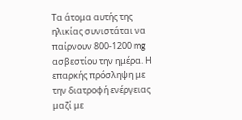Τα άτομα αυτής της ηλικίας συνιστάται να παίρνουν 800-1200 mg ασβεστίου την ημέρα. Η επαρκής πρόσληψη με την διατροφή ενέργειας μαζί με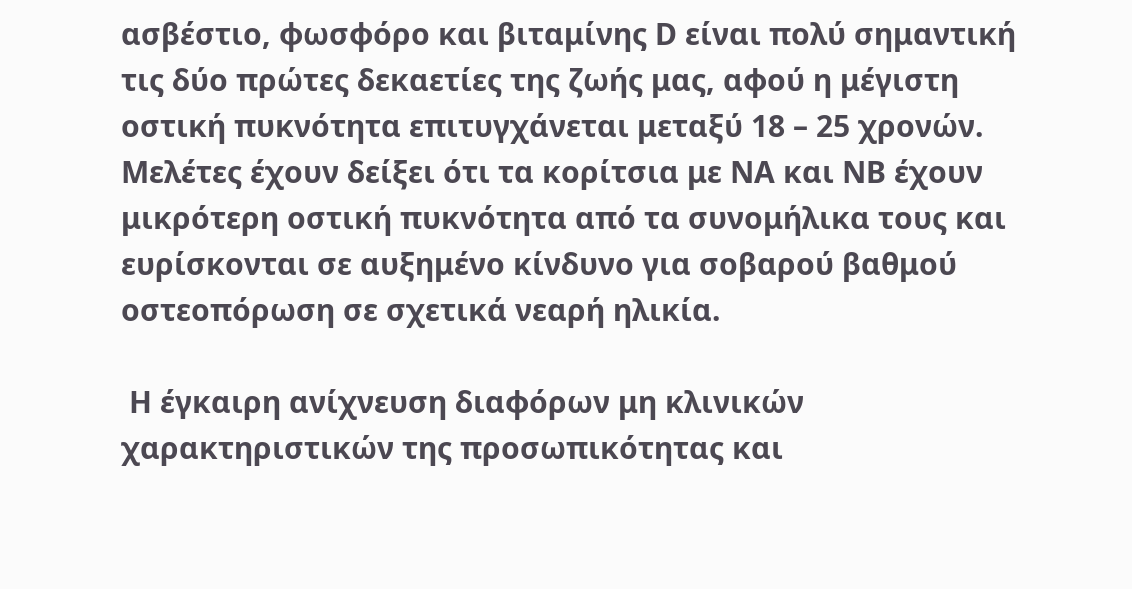ασβέστιο, φωσφόρο και βιταμίνης D είναι πολύ σημαντική τις δύο πρώτες δεκαετίες της ζωής μας, αφού η μέγιστη οστική πυκνότητα επιτυγχάνεται μεταξύ 18 – 25 χρονών. Μελέτες έχουν δείξει ότι τα κορίτσια με ΝΑ και ΝΒ έχουν μικρότερη οστική πυκνότητα από τα συνομήλικα τους και ευρίσκονται σε αυξημένο κίνδυνο για σοβαρού βαθμού οστεοπόρωση σε σχετικά νεαρή ηλικία.

 Η έγκαιρη ανίχνευση διαφόρων μη κλινικών χαρακτηριστικών της προσωπικότητας και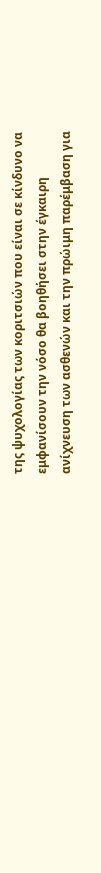της ψυχολογίας των κοριτσιών που είναι σε κίνδυνο να εμφανίσουν την νόσο θα βοηθήσει στην έγκαιρη ανίχνευση των ασθενών και την πρώιμη παρέμβαση για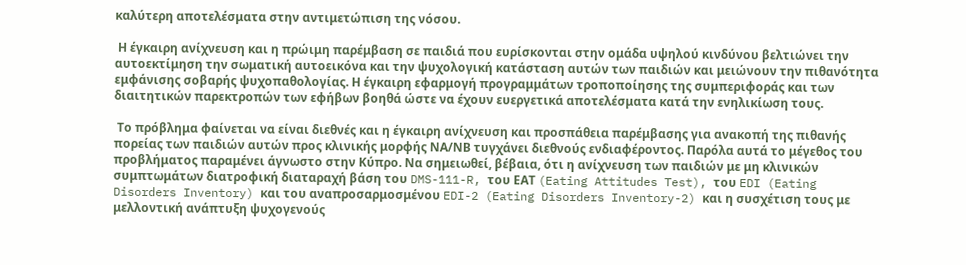καλύτερη αποτελέσματα στην αντιμετώπιση της νόσου.

 Η έγκαιρη ανίχνευση και η πρώιμη παρέμβαση σε παιδιά που ευρίσκονται στην ομάδα υψηλού κινδύνου βελτιώνει την αυτοεκτίμηση την σωματική αυτοεικόνα και την ψυχολογική κατάσταση αυτών των παιδιών και μειώνουν την πιθανότητα εμφάνισης σοβαρής ψυχοπαθολογίας. Η έγκαιρη εφαρμογή προγραμμάτων τροποποίησης της συμπεριφοράς και των διαιτητικών παρεκτροπών των εφήβων βοηθά ώστε να έχουν ευεργετικά αποτελέσματα κατά την ενηλικίωση τους.

 Το πρόβλημα φαίνεται να είναι διεθνές και η έγκαιρη ανίχνευση και προσπάθεια παρέμβασης για ανακοπή της πιθανής πορείας των παιδιών αυτών προς κλινικής μορφής ΝΑ/ΝΒ τυγχάνει διεθνούς ενδιαφέροντος. Παρόλα αυτά το μέγεθος του προβλήματος παραμένει άγνωστο στην Κύπρο. Να σημειωθεί, βέβαια, ότι η ανίχνευση των παιδιών με μη κλινικών συμπτωμάτων διατροφική διαταραχή βάση του DMS-111-R, του ΕΑΤ (Eating Attitudes Test), του EDI (Eating Disorders Inventory) και του αναπροσαρμοσμένου EDI-2 (Eating Disorders Inventory-2) και η συσχέτιση τους με μελλοντική ανάπτυξη ψυχογενούς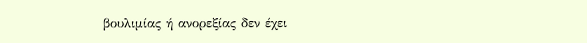βουλιμίας ή ανορεξίας δεν έχει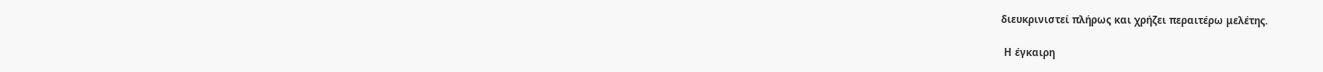διευκρινιστεί πλήρως και χρήζει περαιτέρω μελέτης.

 Η έγκαιρη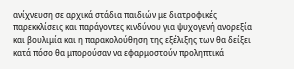ανίχνευση σε αρχικά στάδια παιδιών με διατροφικές παρεκκλίσεις και παράγοντες κινδύνου για ψυχογενή ανορεξία και βουλιμία και η παρακολούθηση της εξέλιξης των θα δείξει κατά πόσο θα μπορούσαν να εφαρμοστούν προληπτικά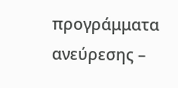προγράμματα ανεύρεσης –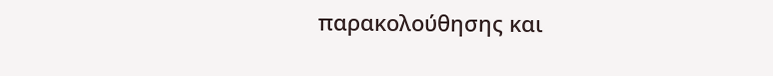παρακολούθησης και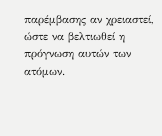παρέμβασης αν χρειαστεί, ώστε να βελτιωθεί η πρόγνωση αυτών των ατόμων.